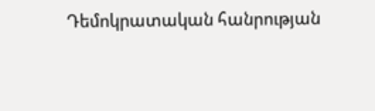Դեմոկրատական հանրության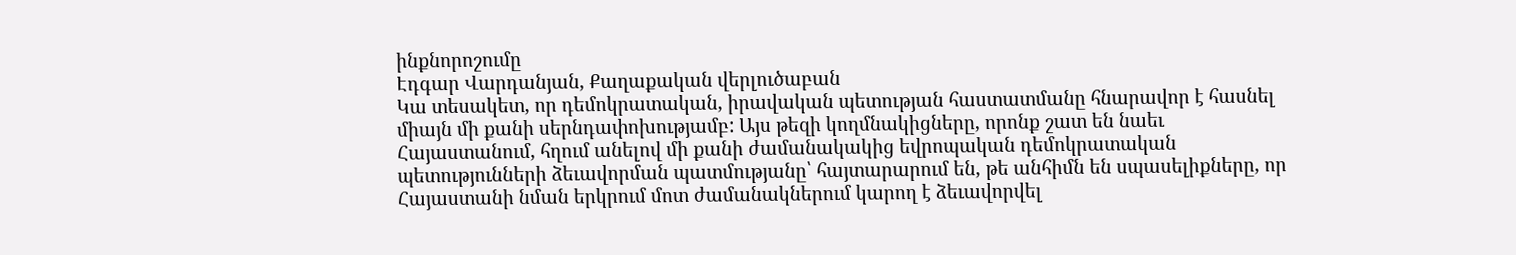ինքնորոշումը
Էդգար Վարդանյան, Քաղաքական վերլուծաբան
Կա տեսակետ, որ դեմոկրատական, իրավական պետության հաստատմանը հնարավոր է հասնել միայն մի քանի սերնդափոխությամբ: Այս թեզի կողմնակիցները, որոնք շատ են նաեւ Հայաստանում, հղում անելով մի քանի ժամանակակից եվրոպական դեմոկրատական պետությունների ձեւավորման պատմությանը՝ հայտարարում են, թե անհիմն են սպասելիքները, որ Հայաստանի նման երկրում մոտ ժամանակներում կարող է ձեւավորվել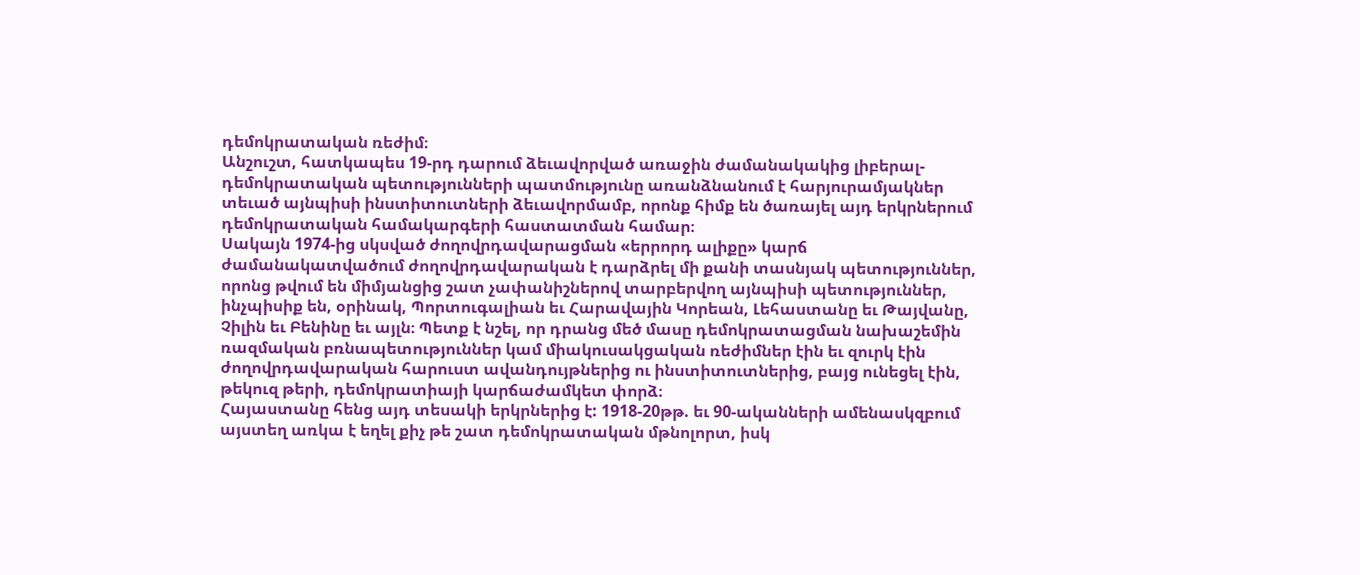դեմոկրատական ռեժիմ։
Անշուշտ, հատկապես 19-րդ դարում ձեւավորված առաջին ժամանակակից լիբերալ-դեմոկրատական պետությունների պատմությունը առանձնանում է հարյուրամյակներ տեւած այնպիսի ինստիտուտների ձեւավորմամբ, որոնք հիմք են ծառայել այդ երկրներում դեմոկրատական համակարգերի հաստատման համար։
Սակայն 1974-ից սկսված ժողովրդավարացման «երրորդ ալիքը» կարճ ժամանակատվածում ժողովրդավարական է դարձրել մի քանի տասնյակ պետություններ, որոնց թվում են միմյանցից շատ չափանիշներով տարբերվող այնպիսի պետություններ, ինչպիսիք են, օրինակ, Պորտուգալիան եւ Հարավային Կորեան, Լեհաստանը եւ Թայվանը, Չիլին եւ Բենինը եւ այլն։ Պետք է նշել, որ դրանց մեծ մասը դեմոկրատացման նախաշեմին ռազմական բռնապետություններ կամ միակուսակցական ռեժիմներ էին եւ զուրկ էին ժողովրդավարական հարուստ ավանդույթներից ու ինստիտուտներից, բայց ունեցել էին, թեկուզ թերի, դեմոկրատիայի կարճաժամկետ փորձ։
Հայաստանը հենց այդ տեսակի երկրներից է: 1918-20թթ. եւ 90-ականների ամենասկզբում այստեղ առկա է եղել քիչ թե շատ դեմոկրատական մթնոլորտ, իսկ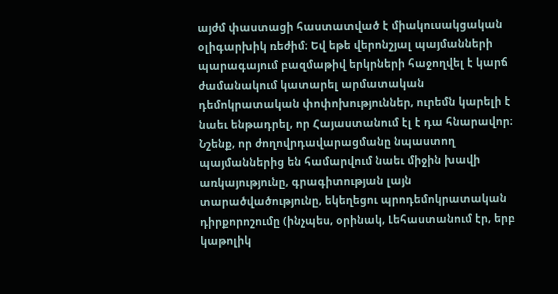այժմ փաստացի հաստատված է միակուսակցական օլիգարխիկ ռեժիմ։ Եվ եթե վերոնշյալ պայմանների պարագայում բազմաթիվ երկրների հաջողվել է կարճ ժամանակում կատարել արմատական դեմոկրատական փոփոխություններ, ուրեմն կարելի է նաեւ ենթադրել, որ Հայաստանում էլ է դա հնարավոր։
Նշենք, որ ժողովրդավարացմանը նպաստող պայմաններից են համարվում նաեւ միջին խավի առկայությունը, գրագիտության լայն տարածվածությունը, եկեղեցու պրոդեմոկրատական դիրքորոշումը (ինչպես, օրինակ, Լեհաստանում էր, երբ կաթոլիկ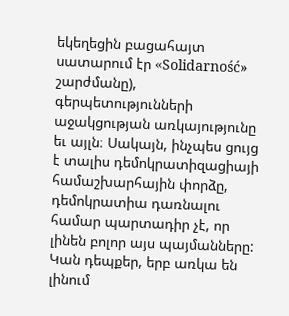եկեղեցին բացահայտ սատարում էր «Solidarność» շարժմանը), գերպետությունների աջակցության առկայությունը եւ այլն։ Սակայն, ինչպես ցույց է տալիս դեմոկրատիզացիայի համաշխարհային փորձը, դեմոկրատիա դառնալու համար պարտադիր չէ, որ լինեն բոլոր այս պայմանները: Կան դեպքեր, երբ առկա են լինում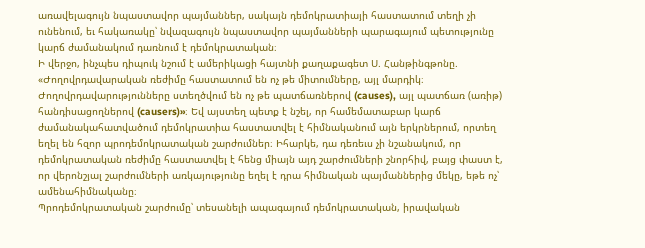առավելագույն նպաստավոր պայմաններ, սակայն դեմոկրատիայի հաստատում տեղի չի ունենում, եւ հակառակը՝ նվազագույն նպաստավոր պայմանների պարագայում պետությունը կարճ ժամանակում դառնում է դեմոկրատական։
Ի վերջո, ինչպես դիպուկ նշում է ամերիկացի հայտնի քաղաքագետ Ս. Հանթինգթոնը. «Ժողովրդավարական ռեժիմը հաստատում են ոչ թե միտումները, այլ մարդիկ։ Ժողովրդավարությունները ստեղծվում են ոչ թե պատճառներով (causes), այլ պատճառ (առիթ) հանդիսացողներով (causers)»։ Եվ այստեղ պետք է նշել, որ համեմատաբար կարճ ժամանակահատվածում դեմոկրատիա հաստատվել է հիմնականում այն երկրներում, որտեղ եղել են հզոր պրոդեմոկրատական շարժումներ։ Իհարկե, դա դեռեւս չի նշանակում, որ դեմոկրատական ռեժիմը հաստատվել է հենց միայն այդ շարժումների շնորհիվ, բայց փաստ է, որ վերոնշյալ շարժումների առկայությունը եղել է դրա հիմնական պայմաններից մեկը, եթե ոչ՝ ամենահիմնականը։
Պրոդեմոկրատական շարժումը՝ տեսանելի ապագայում դեմոկրատական, իրավական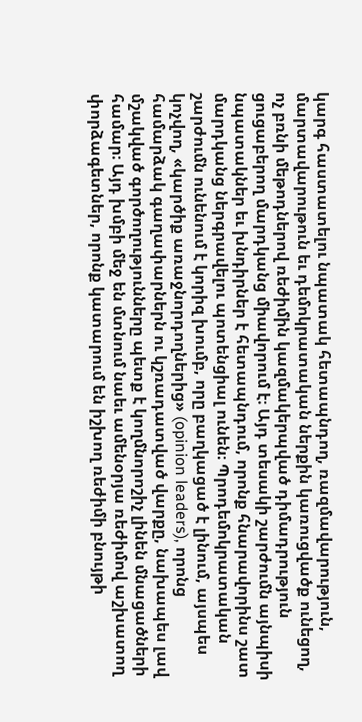կարգ հաստատելու նպատակ հետապնդող, ռազմավարություն, մարտավարութուն եւ դեմոկրատական ներքին կառուցվածք ունեցող, ոչ բռնի մեթոդներով ռեժիմին կազմակերպված դիմադրություն ցուցաբերող մարդկանց միավորում է։ Այդ տեսակի շարժումն այնպիսի նպատակներ եւ խնդիրներ է հետապնդում, որոնք հնարավորինս շատ մարդկանց ներգրավելու պոտենցիալ ունեն։ Պրոդեմոկրատական շարժումն ունենում է կորիզ խումբ, որը բաղկացած է լինում, այսպես կոչվող, «կարծիք առաջնորդողներից» (opinion leaders), որոնց համարձակ գաղափարներն ու կշռադատված վարքը, նախապես լավ մշակված գործողությունները պետք է կողմնորոշիչ լինեն մնացածների համար։ Այդ խմբի մեջ են մտնում նաեւ ամենօրյա ռեժիմով աշխատող փորձագետներ, որոնք կատարում են իշխող ռեժիմի բնույթի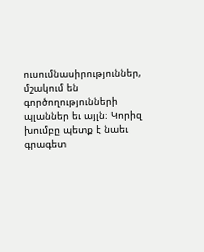ուսումնասիրություններ, մշակում են գործողությունների պլաններ եւ այլն։ Կորիզ խումբը պետք է նաեւ գրագետ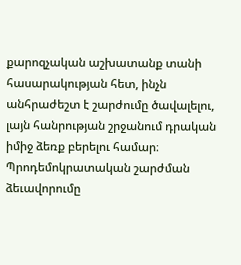քարոզչական աշխատանք տանի հասարակության հետ, ինչն անհրաժեշտ է շարժումը ծավալելու, լայն հանրության շրջանում դրական իմիջ ձեռք բերելու համար։
Պրոդեմոկրատական շարժման ձեւավորումը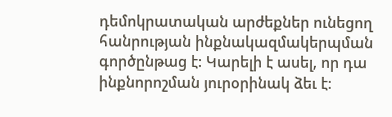դեմոկրատական արժեքներ ունեցող հանրության ինքնակազմակերպման գործընթաց է: Կարելի է ասել, որ դա ինքնորոշման յուրօրինակ ձեւ է։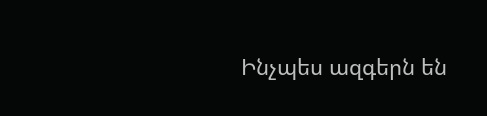Ինչպես ազգերն են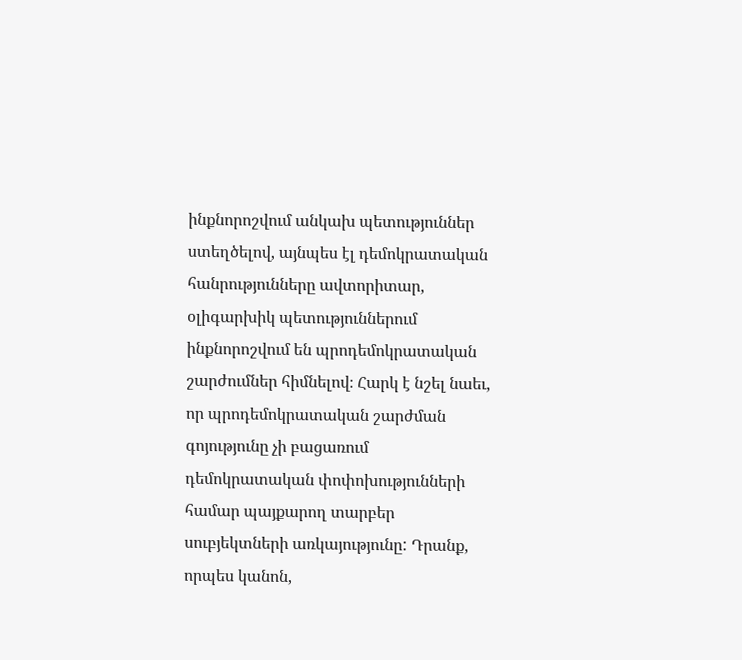ինքնորոշվում անկախ պետություններ ստեղծելով, այնպես էլ դեմոկրատական հանրությունները ավտորիտար, օլիգարխիկ պետություններում ինքնորոշվում են պրոդեմոկրատական շարժումներ հիմնելով։ Հարկ է նշել նաեւ, որ պրոդեմոկրատական շարժման գոյությունը չի բացառում դեմոկրատական փոփոխությունների համար պայքարող տարբեր սուբյեկտների առկայությունը: Դրանք, որպես կանոն,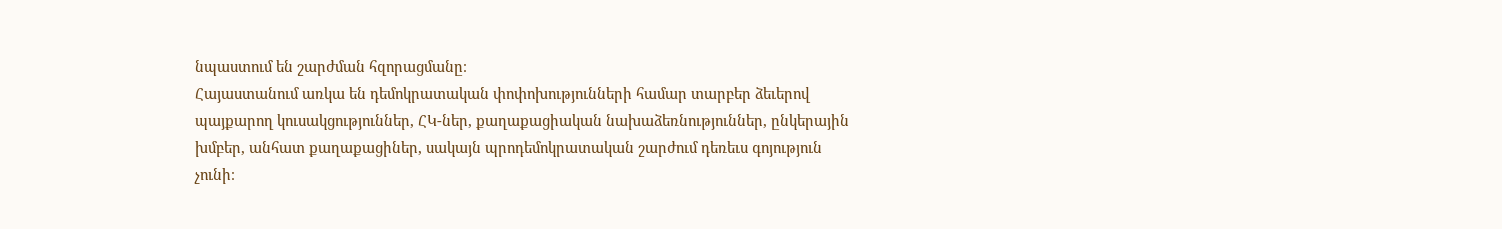նպաստում են շարժման հզորացմանը։
Հայաստանում առկա են դեմոկրատական փոփոխությունների համար տարբեր ձեւերով պայքարող կուսակցություններ, ՀԿ-ներ, քաղաքացիական նախաձեռնություններ, ընկերային խմբեր, անհատ քաղաքացիներ, սակայն պրոդեմոկրատական շարժում դեռեւս գոյություն չունի։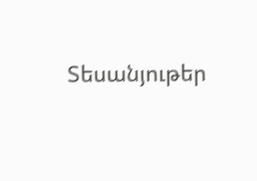Տեսանյութեր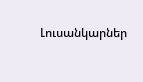Լուսանկարներ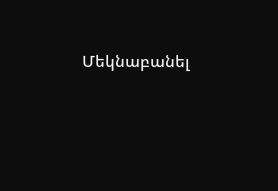Մեկնաբանել